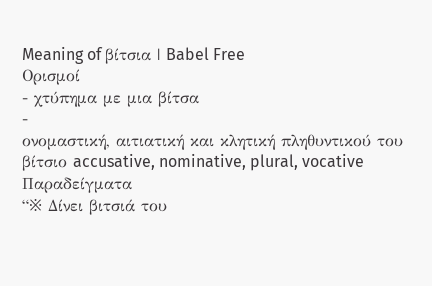Meaning of βίτσια | Babel Free
Ορισμοί
- χτύπημα με μια βίτσα
-
ονομαστική, αιτιατική και κλητική πληθυντικού του βίτσιο accusative, nominative, plural, vocative
Παραδείγματα
“※ Δίνει βιτσιά του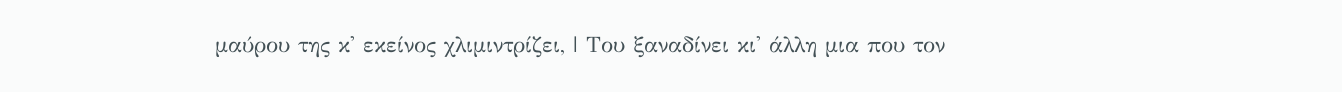μαύρου της κ' εκείνος χλιμιντρίζει, | Του ξαναδίνει κι' άλλη μια που τον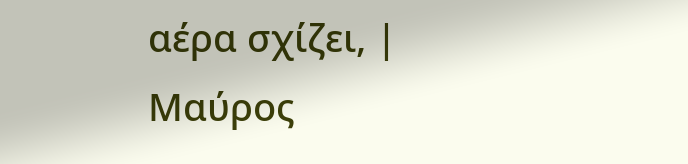αέρα σχίζει, | Μαύρος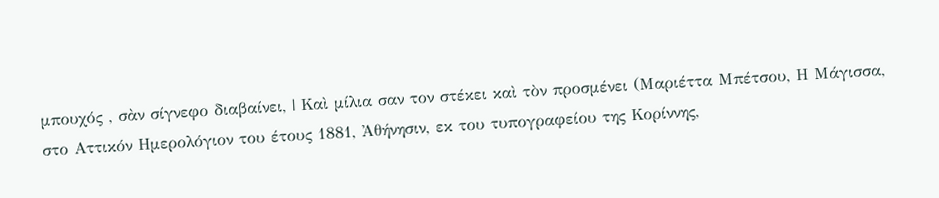μπουχός , σὰν σίγνεφο διαβαίνει, | Καὶ μίλια σαν τον στέκει καὶ τὸν προσμένει (Μαριέττα Μπέτσου, Η Μάγισσα, στο Αττικόν Ημερολόγιον του έτους 1881, Ἀθήνησιν, εκ του τυπογραφείου της Κορίννης,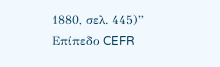1880, σελ. 445)”
Επίπεδο CEFR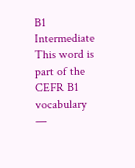B1
Intermediate
This word is part of the CEFR B1 vocabulary —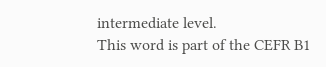intermediate level.
This word is part of the CEFR B1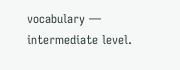vocabulary — intermediate level.